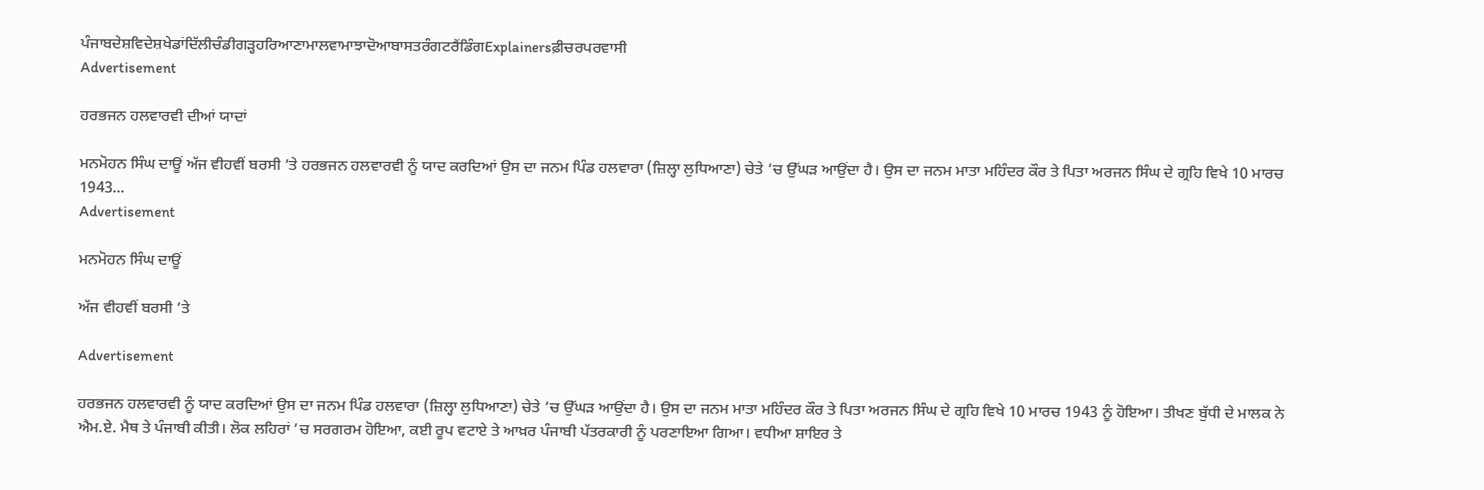ਪੰਜਾਬਦੇਸ਼ਵਿਦੇਸ਼ਖੇਡਾਂਦਿੱਲੀਚੰਡੀਗੜ੍ਹਹਰਿਆਣਾਮਾਲਵਾਮਾਝਾਦੋਆਬਾਸਤਰੰਗਟਰੈਂਡਿੰਗExplainersਫ਼ੀਚਰਪਰਵਾਸੀ
Advertisement

ਹਰਭਜਨ ਹਲਵਾਰਵੀ ਦੀਆਂ ਯਾਦਾਂ

ਮਨਮੋਹਨ ਸਿੰਘ ਦਾਊਂ ਅੱਜ ਵੀਹਵੀਂ ਬਰਸੀ ’ਤੇ ਹਰਭਜਨ ਹਲਵਾਰਵੀ ਨੂੰ ਯਾਦ ਕਰਦਿਆਂ ਉਸ ਦਾ ਜਨਮ ਪਿੰਡ ਹਲਵਾਰਾ (ਜ਼ਿਲ੍ਹਾ ਲੁਧਿਆਣਾ) ਚੇਤੇ ’ਚ ਉੱਘੜ ਆਉਂਦਾ ਹੈ। ਉਸ ਦਾ ਜਨਮ ਮਾਤਾ ਮਹਿੰਦਰ ਕੌਰ ਤੇ ਪਿਤਾ ਅਰਜਨ ਸਿੰਘ ਦੇ ਗ੍ਰਹਿ ਵਿਖੇ 10 ਮਾਰਚ 1943...
Advertisement

ਮਨਮੋਹਨ ਸਿੰਘ ਦਾਊਂ

ਅੱਜ ਵੀਹਵੀਂ ਬਰਸੀ ’ਤੇ

Advertisement

ਹਰਭਜਨ ਹਲਵਾਰਵੀ ਨੂੰ ਯਾਦ ਕਰਦਿਆਂ ਉਸ ਦਾ ਜਨਮ ਪਿੰਡ ਹਲਵਾਰਾ (ਜ਼ਿਲ੍ਹਾ ਲੁਧਿਆਣਾ) ਚੇਤੇ ’ਚ ਉੱਘੜ ਆਉਂਦਾ ਹੈ। ਉਸ ਦਾ ਜਨਮ ਮਾਤਾ ਮਹਿੰਦਰ ਕੌਰ ਤੇ ਪਿਤਾ ਅਰਜਨ ਸਿੰਘ ਦੇ ਗ੍ਰਹਿ ਵਿਖੇ 10 ਮਾਰਚ 1943 ਨੂੰ ਹੋਇਆ। ਤੀਖਣ ਬੁੱਧੀ ਦੇ ਮਾਲਕ ਨੇ ਐਮ.ਏ. ਮੈਥ ਤੇ ਪੰਜਾਬੀ ਕੀਤੀ। ਲੋਕ ਲਹਿਰਾਂ ’ਚ ਸਰਗਰਮ ਹੋਇਆ, ਕਈ ਰੂਪ ਵਟਾਏ ਤੇ ਆਖ਼ਰ ਪੰਜਾਬੀ ਪੱਤਰਕਾਰੀ ਨੂੰ ਪਰਣਾਇਆ ਗਿਆ। ਵਧੀਆ ਸ਼ਾਇਰ ਤੇ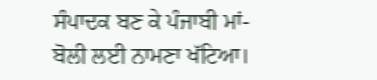ਸੰਪਾਦਕ ਬਣ ਕੇ ਪੰਜਾਬੀ ਮਾਂ-ਬੋਲੀ ਲਈ ਨਾਮਣਾ ਖੱਟਿਆ।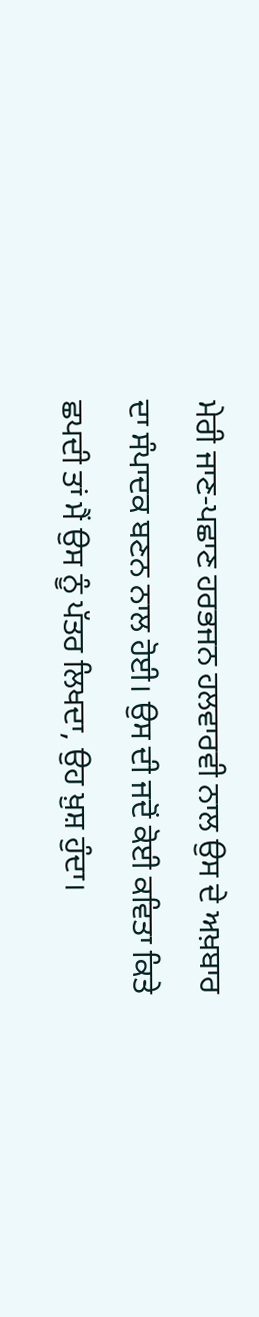ਮੇਰੀ ਜਾਣ-ਪਛਾਣ ਹਰਭਜਨ ਹਲਵਾਰਵੀ ਨਾਲ ਉਸ ਦੇ ਅਖ਼ਬਾਰ ਦਾ ਸੰਪਾਦਕ ਬਣਨ ਨਾਲ ਹੋਈ। ਉਸ ਦੀ ਜਦੋਂ ਕੋਈ ਕਵਿਤਾ ਕਿਤੇ ਛਪਦੀ ਤਾਂ ਮੈਂ ਉਸ ਨੂੰ ਪੱਤਰ ਲਿਖਦਾ, ਉਹ ਖ਼ੁਸ਼ ਹੁੰਦਾ।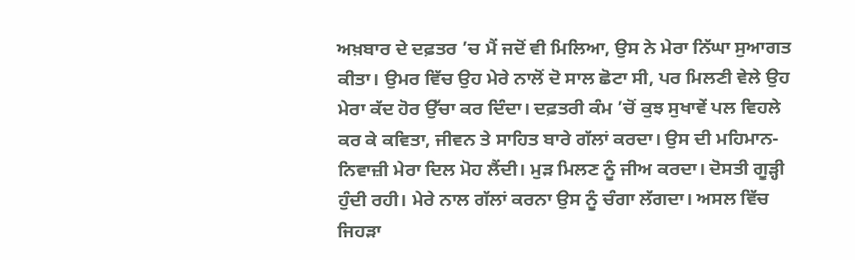ਅਖ਼ਬਾਰ ਦੇ ਦਫ਼ਤਰ ’ਚ ਮੈਂ ਜਦੋਂ ਵੀ ਮਿਲਿਆ, ਉਸ ਨੇ ਮੇਰਾ ਨਿੱਘਾ ਸੁਆਗਤ ਕੀਤਾ। ਉਮਰ ਵਿੱਚ ਉਹ ਮੇਰੇ ਨਾਲੋਂ ਦੋ ਸਾਲ ਛੋਟਾ ਸੀ, ਪਰ ਮਿਲਣੀ ਵੇਲੇ ਉਹ ਮੇਰਾ ਕੱਦ ਹੋਰ ਉੱਚਾ ਕਰ ਦਿੰਦਾ। ਦਫ਼ਤਰੀ ਕੰਮ ’ਚੋਂ ਕੁਝ ਸੁਖਾਵੇਂ ਪਲ ਵਿਹਲੇ ਕਰ ਕੇ ਕਵਿਤਾ, ਜੀਵਨ ਤੇ ਸਾਹਿਤ ਬਾਰੇ ਗੱਲਾਂ ਕਰਦਾ। ਉਸ ਦੀ ਮਹਿਮਾਨ-ਨਿਵਾਜ਼ੀ ਮੇਰਾ ਦਿਲ ਮੋਹ ਲੈਂਦੀ। ਮੁੜ ਮਿਲਣ ਨੂੰ ਜੀਅ ਕਰਦਾ। ਦੋਸਤੀ ਗੂੜ੍ਹੀ ਹੁੰਦੀ ਰਹੀ। ਮੇਰੇ ਨਾਲ ਗੱਲਾਂ ਕਰਨਾ ਉਸ ਨੂੰ ਚੰਗਾ ਲੱਗਦਾ। ਅਸਲ ਵਿੱਚ ਜਿਹੜਾ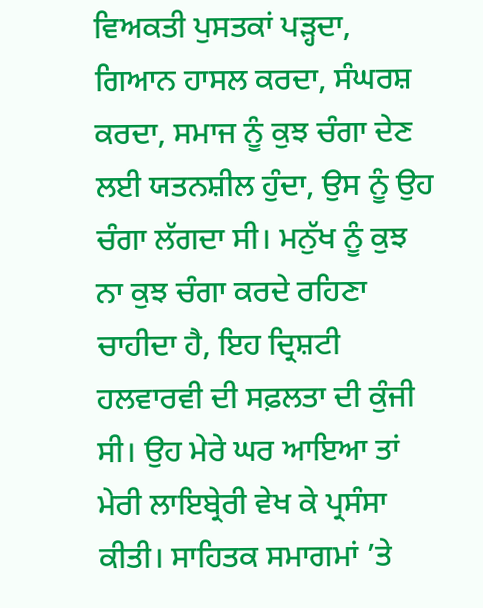ਵਿਅਕਤੀ ਪੁਸਤਕਾਂ ਪੜ੍ਹਦਾ, ਗਿਆਨ ਹਾਸਲ ਕਰਦਾ, ਸੰਘਰਸ਼ ਕਰਦਾ, ਸਮਾਜ ਨੂੰ ਕੁਝ ਚੰਗਾ ਦੇਣ ਲਈ ਯਤਨਸ਼ੀਲ ਹੁੰਦਾ, ਉਸ ਨੂੰ ਉਹ ਚੰਗਾ ਲੱਗਦਾ ਸੀ। ਮਨੁੱਖ ਨੂੰ ਕੁਝ ਨਾ ਕੁਝ ਚੰਗਾ ਕਰਦੇ ਰਹਿਣਾ ਚਾਹੀਦਾ ਹੈ, ਇਹ ਦ੍ਰਿਸ਼ਟੀ ਹਲਵਾਰਵੀ ਦੀ ਸਫ਼ਲਤਾ ਦੀ ਕੁੰਜੀ ਸੀ। ਉਹ ਮੇਰੇ ਘਰ ਆਇਆ ਤਾਂ ਮੇਰੀ ਲਾਇਬ੍ਰੇਰੀ ਵੇਖ ਕੇ ਪ੍ਰਸੰਸਾ ਕੀਤੀ। ਸਾਹਿਤਕ ਸਮਾਗਮਾਂ ’ਤੇ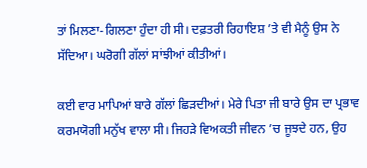ਤਾਂ ਮਿਲਣਾ-ਗਿਲਣਾ ਹੁੰਦਾ ਹੀ ਸੀ। ਦਫ਼ਤਰੀ ਰਿਹਾਇਸ਼ ’ਤੇ ਵੀ ਮੈਨੂੰ ਉਸ ਨੇ ਸੱਦਿਆ। ਘਰੋਗੀ ਗੱਲਾਂ ਸਾਂਝੀਆਂ ਕੀਤੀਆਂ।

ਕਈ ਵਾਰ ਮਾਪਿਆਂ ਬਾਰੇ ਗੱਲਾਂ ਛਿੜਦੀਆਂ। ਮੇਰੇ ਪਿਤਾ ਜੀ ਬਾਰੇ ਉਸ ਦਾ ਪ੍ਰਭਾਵ ਕਰਮਯੋਗੀ ਮਨੁੱਖ ਵਾਲਾ ਸੀ। ਜਿਹੜੇ ਵਿਅਕਤੀ ਜੀਵਨ ’ਚ ਜੂਝਦੇ ਹਨ, ਉਹ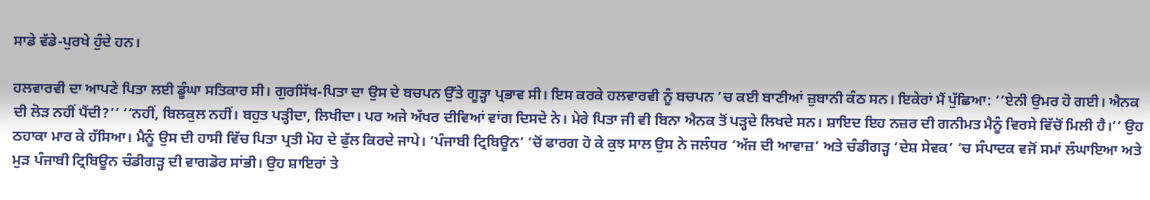ਸਾਡੇ ਵੱਡੇ-ਪੁਰਖੇ ਹੁੰਦੇ ਹਨ।

ਹਲਵਾਰਵੀ ਦਾ ਆਪਣੇ ਪਿਤਾ ਲਈ ਡੂੰਘਾ ਸਤਿਕਾਰ ਸੀ। ਗੁਰਸਿੱਖ-ਪਿਤਾ ਦਾ ਉਸ ਦੇ ਬਚਪਨ ਉੱਤੇ ਗੂੜ੍ਹਾ ਪ੍ਰਭਾਵ ਸੀ। ਇਸ ਕਰਕੇ ਹਲਵਾਰਵੀ ਨੂੰ ਬਚਪਨ ’ਚ ਕਈ ਬਾਣੀਆਂ ਜ਼ੁਬਾਨੀ ਕੰਠ ਸਨ। ਇਕੇਰਾਂ ਮੈਂ ਪੁੱਛਿਆ: ‘‘ਏਨੀ ਉਮਰ ਹੋ ਗਈ। ਐਨਕ ਦੀ ਲੋੜ ਨਹੀਂ ਪੈਂਦੀ?’’ ‘‘ਨਹੀਂ, ਬਿਲਕੁਲ ਨਹੀਂ। ਬਹੁਤ ਪੜ੍ਹੀਦਾ, ਲਿਖੀਦਾ। ਪਰ ਅਜੇ ਅੱਖਰ ਦੀਵਿਆਂ ਵਾਂਗ ਦਿਸਦੇ ਨੇ। ਮੇਰੇ ਪਿਤਾ ਜੀ ਵੀ ਬਿਨਾ ਐਨਕ ਤੋਂ ਪੜ੍ਹਦੇ ਲਿਖਦੇ ਸਨ। ਸ਼ਾਇਦ ਇਹ ਨਜ਼ਰ ਦੀ ਗਨੀਮਤ ਮੈਨੂੰ ਵਿਰਸੇ ਵਿੱਚੋਂ ਮਿਲੀ ਹੈ।’’ ਉਹ ਠਹਾਕਾ ਮਾਰ ਕੇ ਹੱਸਿਆ। ਮੈਨੂੰ ਉਸ ਦੀ ਹਾਸੀ ਵਿੱਚ ਪਿਤਾ ਪ੍ਰਤੀ ਮੋਹ ਦੇ ਫੁੱਲ ਕਿਰਦੇ ਜਾਪੇ। ‘ਪੰਜਾਬੀ ਟ੍ਰਿਬਿਊਨ’ ’ਚੋਂ ਫਾਰਗ ਹੋ ਕੇ ਕੁਝ ਸਾਲ ਉਸ ਨੇ ਜਲੰਧਰ ‘ਅੱਜ ਦੀ ਆਵਾਜ਼’ ਅਤੇ ਚੰਡੀਗੜ੍ਹ ‘ਦੇਸ਼ ਸੇਵਕ’ ’ਚ ਸੰਪਾਦਕ ਵਜੋਂ ਸਮਾਂ ਲੰਘਾਇਆ ਅਤੇ ਮੁੜ ਪੰਜਾਬੀ ਟ੍ਰਿਬਿਊਨ ਚੰਡੀਗੜ੍ਹ ਦੀ ਵਾਗਡੋਰ ਸਾਂਭੀ। ਉਹ ਸ਼ਾਇਰਾਂ ਤੇ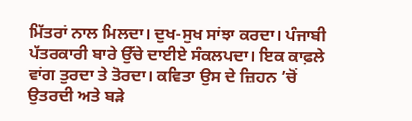ਮਿੱਤਰਾਂ ਨਾਲ ਮਿਲਦਾ। ਦੁਖ-ਸੁਖ ਸਾਂਝਾ ਕਰਦਾ। ਪੰਜਾਬੀ ਪੱਤਰਕਾਰੀ ਬਾਰੇ ਉੱਚੇ ਦਾਈਏ ਸੰਕਲਪਦਾ। ਇਕ ਕਾਫ਼ਲੇ ਵਾਂਗ ਤੁਰਦਾ ਤੇ ਤੋਰਦਾ। ਕਵਿਤਾ ਉਸ ਦੇ ਜ਼ਿਹਨ ’ਚੋਂ ਉਤਰਦੀ ਅਤੇ ਬੜੇ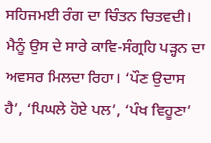ਸਹਿਜਮਈ ਰੰਗ ਦਾ ਚਿੰਤਨ ਚਿਤਵਦੀ। ਮੈਨੂੰ ਉਸ ਦੇ ਸਾਰੇ ਕਾਵਿ-ਸੰਗ੍ਰਹਿ ਪੜ੍ਹਨ ਦਾ ਅਵਸਰ ਮਿਲਦਾ ਰਿਹਾ। ‘ਪੌਣ ਉਦਾਸ ਹੈ’, ‘ਪਿਘਲੇ ਹੋਏ ਪਲ’, ‘ਪੰਖ ਵਿਹੂਣਾ’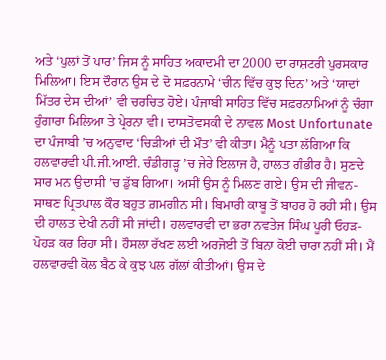ਅਤੇ ‘ਪੁਲਾਂ ਤੋਂ ਪਾਰ’ ਜਿਸ ਨੂੰ ਸਾਹਿਤ ਅਕਾਦਮੀ ਦਾ 2000 ਦਾ ਰਾਸ਼ਟਰੀ ਪੁਰਸਕਾਰ ਮਿਲਿਆ। ਇਸ ਦੌਰਾਨ ਉਸ ਦੇ ਦੋ ਸਫ਼ਰਨਾਮੇ ‘ਚੀਨ ਵਿੱਚ ਕੁਝ ਦਿਨ’ ਅਤੇ ‘ਯਾਦਾਂ ਮਿੱਤਰ ਦੇਸ ਦੀਆਂ’ ਵੀ ਚਰਚਿਤ ਹੋਏ। ਪੰਜਾਬੀ ਸਾਹਿਤ ਵਿੱਚ ਸਫ਼ਰਨਾਮਿਆਂ ਨੂੰ ਚੰਗਾ ਹੁੰਗਾਰਾ ਮਿਲਿਆ ਤੇ ਪ੍ਰੇਰਨਾ ਵੀ। ਦਾਸਤੋਵਸਕੀ ਦੇ ਨਾਵਲ Most Unfortunate ਦਾ ਪੰਜਾਬੀ ’ਚ ਅਨੁਵਾਦ ‘ਚਿੜੀਆਂ ਦੀ ਮੌਤ’ ਵੀ ਕੀਤਾ। ਮੈਨੂੰ ਪਤਾ ਲੱਗਿਆ ਕਿ ਹਲਵਾਰਵੀ ਪੀ.ਜੀ.ਆਈ. ਚੰਡੀਗੜ੍ਹ ’ਚ ਜੇਰੇ ਇਲਾਜ ਹੈ, ਹਾਲਤ ਗੰਭੀਰ ਹੈ। ਸੁਣਦੇ ਸਾਰ ਮਨ ਉਦਾਸੀ ’ਚ ਡੁੱਬ ਗਿਆ। ਅਸੀਂ ਉਸ ਨੂੰ ਮਿਲਣ ਗਏ। ਉਸ ਦੀ ਜੀਵਨ-ਸਾਥਣ ਪ੍ਰਿਤਪਾਲ ਕੌਰ ਬਹੁਤ ਗ਼ਮਗੀਨ ਸੀ। ਬਿਮਾਰੀ ਕਾਬੂ ਤੋਂ ਬਾਹਰ ਹੋ ਰਹੀ ਸੀ। ਉਸ ਦੀ ਹਾਲਤ ਦੇਖੀ ਨਹੀਂ ਸੀ ਜਾਂਦੀ। ਹਲਵਾਰਵੀ ਦਾ ਭਰਾ ਨਵਤੇਜ ਸਿੰਘ ਪੂਰੀ ਓਹੜ-ਪੋਹੜ ਕਰ ਰਿਹਾ ਸੀ। ਹੌਸਲਾ ਰੱਖਣ ਲਈ ਅਰਜੋਈ ਤੋਂ ਬਿਨਾ ਕੋਈ ਚਾਰਾ ਨਹੀਂ ਸੀ। ਮੈਂ ਹਲਵਾਰਵੀ ਕੋਲ ਬੈਠ ਕੇ ਕੁਝ ਪਲ ਗੱਲਾਂ ਕੀਤੀਆਂ। ਉਸ ਦੇ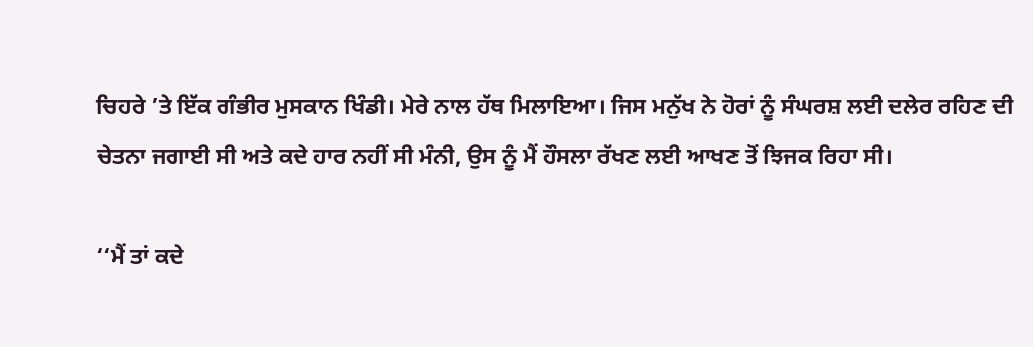ਚਿਹਰੇ ’ਤੇ ਇੱਕ ਗੰਭੀਰ ਮੁਸਕਾਨ ਖਿੰਡੀ। ਮੇਰੇ ਨਾਲ ਹੱਥ ਮਿਲਾਇਆ। ਜਿਸ ਮਨੁੱਖ ਨੇ ਹੋਰਾਂ ਨੂੰ ਸੰਘਰਸ਼ ਲਈ ਦਲੇਰ ਰਹਿਣ ਦੀ ਚੇਤਨਾ ਜਗਾਈ ਸੀ ਅਤੇ ਕਦੇ ਹਾਰ ਨਹੀਂ ਸੀ ਮੰਨੀ, ਉਸ ਨੂੰ ਮੈਂ ਹੌਸਲਾ ਰੱਖਣ ਲਈ ਆਖਣ ਤੋਂ ਝਿਜਕ ਰਿਹਾ ਸੀ।

‘‘ਮੈਂ ਤਾਂ ਕਦੇ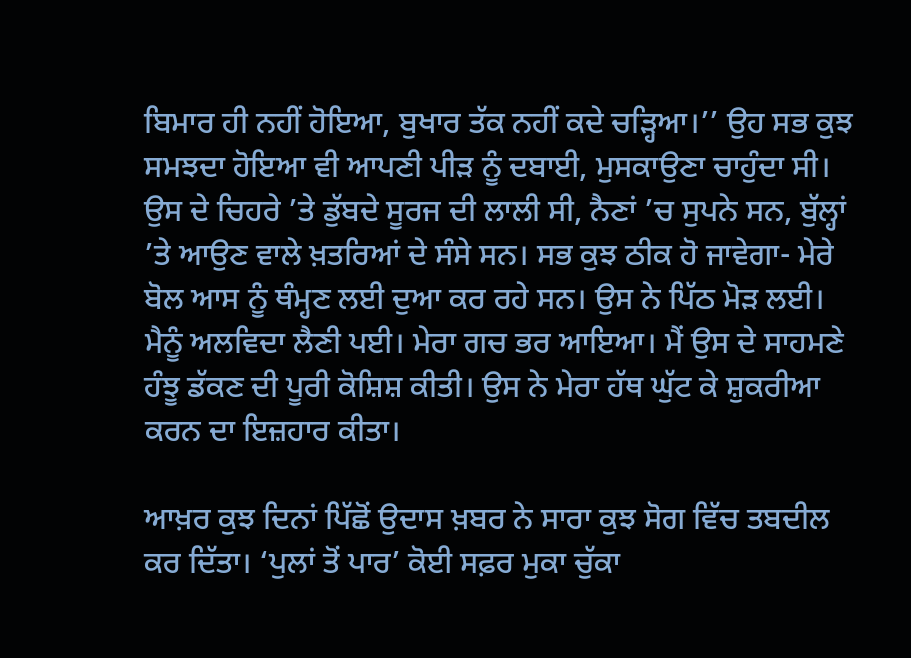ਬਿਮਾਰ ਹੀ ਨਹੀਂ ਹੋਇਆ, ਬੁਖਾਰ ਤੱਕ ਨਹੀਂ ਕਦੇ ਚੜ੍ਹਿਆ।’’ ਉਹ ਸਭ ਕੁਝ ਸਮਝਦਾ ਹੋਇਆ ਵੀ ਆਪਣੀ ਪੀੜ ਨੂੰ ਦਬਾਈ, ਮੁਸਕਾਉਣਾ ਚਾਹੁੰਦਾ ਸੀ। ਉਸ ਦੇ ਚਿਹਰੇ ’ਤੇ ਡੁੱਬਦੇ ਸੂਰਜ ਦੀ ਲਾਲੀ ਸੀ, ਨੈਣਾਂ ’ਚ ਸੁਪਨੇ ਸਨ, ਬੁੱਲ੍ਹਾਂ ’ਤੇ ਆਉਣ ਵਾਲੇ ਖ਼ਤਰਿਆਂ ਦੇ ਸੰਸੇ ਸਨ। ਸਭ ਕੁਝ ਠੀਕ ਹੋ ਜਾਵੇਗਾ- ਮੇਰੇ ਬੋਲ ਆਸ ਨੂੰ ਥੰਮ੍ਹਣ ਲਈ ਦੁਆ ਕਰ ਰਹੇ ਸਨ। ਉਸ ਨੇ ਪਿੱਠ ਮੋੜ ਲਈ। ਮੈਨੂੰ ਅਲਵਿਦਾ ਲੈਣੀ ਪਈ। ਮੇਰਾ ਗਚ ਭਰ ਆਇਆ। ਮੈਂ ਉਸ ਦੇ ਸਾਹਮਣੇ ਹੰਝੂ ਡੱਕਣ ਦੀ ਪੂਰੀ ਕੋਸ਼ਿਸ਼ ਕੀਤੀ। ਉਸ ਨੇ ਮੇਰਾ ਹੱਥ ਘੁੱਟ ਕੇ ਸ਼ੁਕਰੀਆ ਕਰਨ ਦਾ ਇਜ਼ਹਾਰ ਕੀਤਾ।

ਆਖ਼ਰ ਕੁਝ ਦਿਨਾਂ ਪਿੱਛੋਂ ਉਦਾਸ ਖ਼ਬਰ ਨੇ ਸਾਰਾ ਕੁਝ ਸੋਗ ਵਿੱਚ ਤਬਦੀਲ ਕਰ ਦਿੱਤਾ। ‘ਪੁਲਾਂ ਤੋਂ ਪਾਰ’ ਕੋਈ ਸਫ਼ਰ ਮੁਕਾ ਚੁੱਕਾ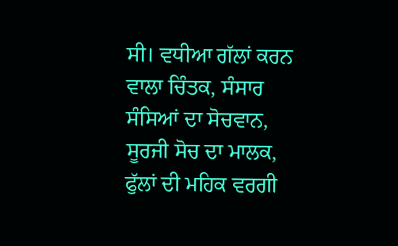ਸੀ। ਵਧੀਆ ਗੱਲਾਂ ਕਰਨ ਵਾਲਾ ਚਿੰਤਕ, ਸੰਸਾਰ ਸੰਸਿਆਂ ਦਾ ਸੋਚਵਾਨ, ਸੂਰਜੀ ਸੋਚ ਦਾ ਮਾਲਕ, ਫੁੱਲਾਂ ਦੀ ਮਹਿਕ ਵਰਗੀ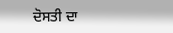ਦੋਸਤੀ ਦਾ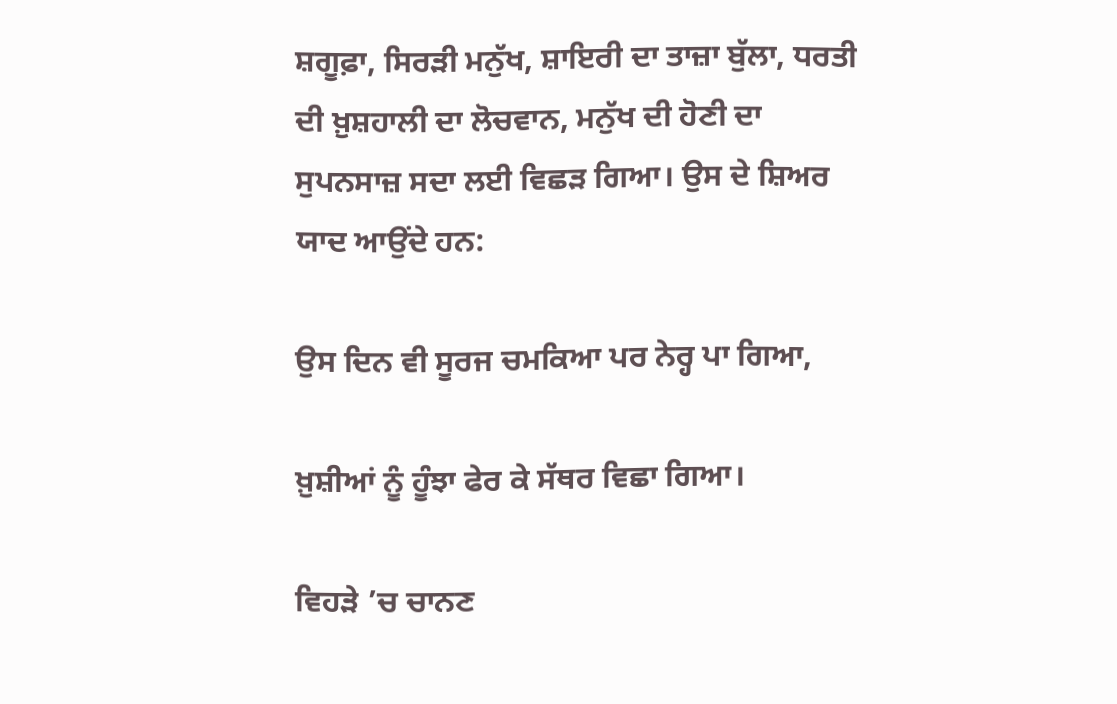ਸ਼ਗੂਫ਼ਾ, ਸਿਰੜੀ ਮਨੁੱਖ, ਸ਼ਾਇਰੀ ਦਾ ਤਾਜ਼ਾ ਬੁੱਲਾ, ਧਰਤੀ ਦੀ ਖ਼ੁਸ਼ਹਾਲੀ ਦਾ ਲੋਚਵਾਨ, ਮਨੁੱਖ ਦੀ ਹੋਣੀ ਦਾ ਸੁਪਨਸਾਜ਼ ਸਦਾ ਲਈ ਵਿਛੜ ਗਿਆ। ਉਸ ਦੇ ਸ਼ਿਅਰ ਯਾਦ ਆਉਂਦੇ ਹਨ:

ਉਸ ਦਿਨ ਵੀ ਸੂਰਜ ਚਮਕਿਆ ਪਰ ਨੇਰ੍ਹ ਪਾ ਗਿਆ,

ਖ਼ੁਸ਼ੀਆਂ ਨੂੰ ਹੂੰਝਾ ਫੇਰ ਕੇ ਸੱਥਰ ਵਿਛਾ ਗਿਆ।

ਵਿਹੜੇ ’ਚ ਚਾਨਣ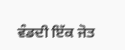ਵੰਡਦੀ ਇੱਕ ਜੋਤ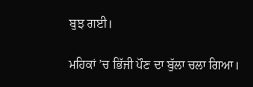ਬੁਝ ਗਈ।

ਮਹਿਕਾਂ ’ਚ ਭਿੱਜੀ ਪੌਣ ਦਾ ਬੁੱਲਾ ਚਲਾ ਗਿਆ।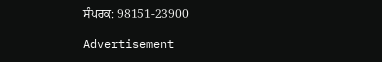ਸੰਪਰਕ: 98151-23900

Advertisement